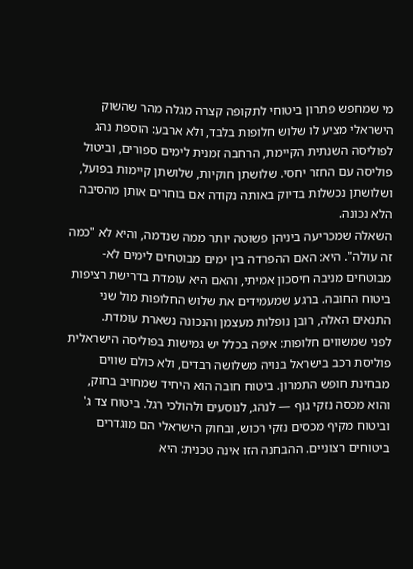מי שמחפש פתרון ביטוחי לתקופה קצרה מגלה מהר שהשוק הישראלי מציע לו שלוש חלופות בלבד, ולא ארבע: הוספת נהג לפוליסה השנתית הקיימת, הרחבה זמנית לימים ספורים, וביטול פוליסה עם החזר יחסי. שלושתן חוקיות, שלושתן קיימות בפועל, ושלושתן נכשלות בדיוק באותה נקודה אם בוחרים אותן מהסיבה הלא נכונה.
השאלה שמכריעה ביניהן פשוטה יותר ממה שנדמה, והיא לא "כמה זה עולה". היא: האם ההפרדה בין ימים מבוטחים לימים לא-מבוטחים מניבה חיסכון אמיתי, והאם היא עומדת בדרישת רציפות ביטוח החובה. ברגע שמעמידים את שלוש החלופות מול שני התנאים האלה, רובן נופלות מעצמן והנכונה נשארת עומדת.
לפני שמשווים חלופות: איפה בכלל יש גמישות בפוליסה הישראלית
פוליסת רכב בישראל בנויה משלושה רבדים, ולא כולם שווים מבחינת חופש התמרון. ביטוח חובה הוא היחיד שמחויב בחוק, והוא מכסה נזקי גוף — לנהג, לנוסעים ולהולכי רגל. ביטוח צד ג' וביטוח מקיף מכסים נזקי רכוש, ובחוק הישראלי הם מוגדרים ביטוחים רצוניים. ההבחנה הזו אינה טכנית: היא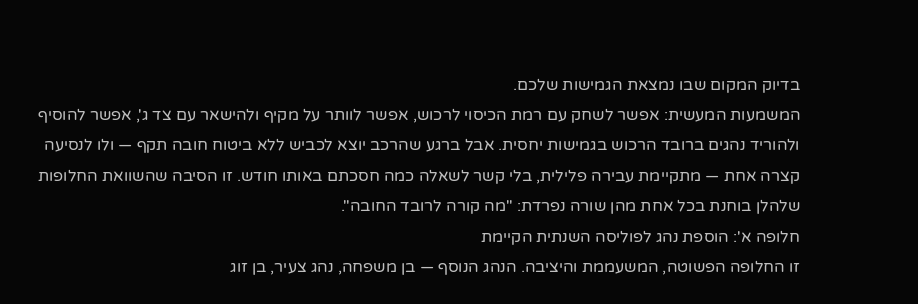בדיוק המקום שבו נמצאת הגמישות שלכם.
המשמעות המעשית: אפשר לשחק עם רמת הכיסוי לרכוש, אפשר לוותר על מקיף ולהישאר עם צד ג', אפשר להוסיף ולהוריד נהגים ברובד הרכוש בגמישות יחסית. אבל ברגע שהרכב יוצא לכביש ללא ביטוח חובה תקף — ולו לנסיעה קצרה אחת — מתקיימת עבירה פלילית, בלי קשר לשאלה כמה חסכתם באותו חודש. זו הסיבה שהשוואת החלופות שלהלן בוחנת בכל אחת מהן שורה נפרדת: "מה קורה לרובד החובה".
חלופה א': הוספת נהג לפוליסה השנתית הקיימת
זו החלופה הפשוטה, המשעממת והיציבה. הנהג הנוסף — בן משפחה, נהג צעיר, בן זוג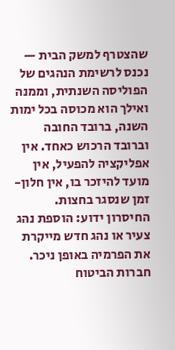שהצטרף למשק הבית — נכנס לרשימת הנהגים של הפוליסה השנתית, וממנה ואילך הוא מכוסה בכל ימות השנה, ברובד החובה וברובד הרכוש כאחד. אין אפליקציה להפעיל, אין מועד להיזכר בו, אין חלון-זמן שנסגר בחצות.
החיסרון ידוע: הוספת נהג צעיר או נהג חדש מייקרת את הפרמיה באופן ניכר. חברות הביטוח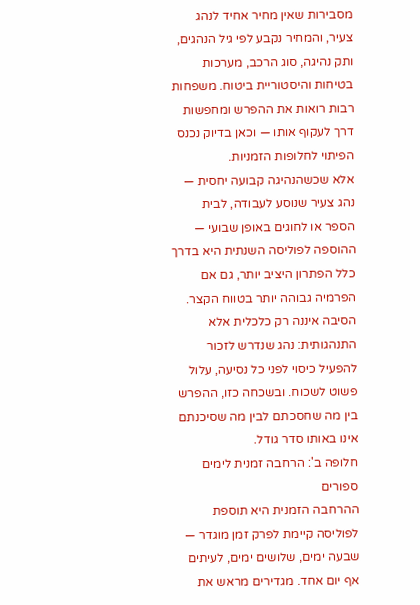מסבירות שאין מחיר אחיד לנהג צעיר, והמחיר נקבע לפי גיל הנהגים, ותק נהיגה, סוג הרכב, מערכות בטיחות והיסטוריית ביטוח. משפחות רבות רואות את ההפרש ומחפשות דרך לעקוף אותו — וכאן בדיוק נכנס הפיתוי לחלופות הזמניות.
אלא שכשהנהיגה קבועה יחסית — נהג צעיר שנוסע לעבודה, לבית הספר או לחוגים באופן שבועי — ההוספה לפוליסה השנתית היא בדרך כלל הפתרון היציב יותר, גם אם הפרמיה גבוהה יותר בטווח הקצר. הסיבה איננה רק כלכלית אלא התנהגותית: נהג שנדרש לזכור להפעיל כיסוי לפני כל נסיעה, עלול פשוט לשכוח. ובשכחה כזו, ההפרש בין מה שחסכתם לבין מה שסיכנתם אינו באותו סדר גודל.
חלופה ב': הרחבה זמנית לימים ספורים
ההרחבה הזמנית היא תוספת לפוליסה קיימת לפרק זמן מוגדר — שבעה ימים, שלושים ימים, לעיתים אף יום אחד. מגדירים מראש את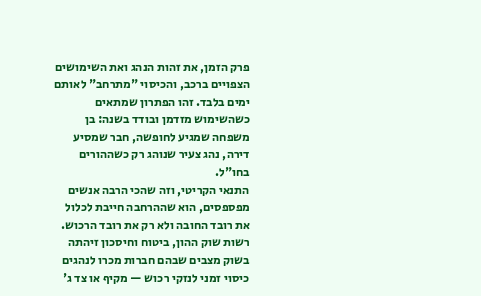פרק הזמן, את זהות הנהג ואת השימושים הצפויים ברכב, והכיסוי "מתרחב" לאותם ימים בלבד. זהו הפתרון שמתאים כשהשימוש מזדמן ובודד בשנה: בן משפחה שמגיע לחופשה, חבר שמסיע דירה, נהג צעיר שנוהג רק כשההורים בחו"ל.
התנאי הקריטי, וזה שהכי הרבה אנשים מפספסים, הוא שההרחבה חייבת לכלול את רובד החובה ולא רק את רובד הרכוש. רשות שוק ההון, ביטוח וחיסכון זיהתה בשוק מצבים שבהם חברות מכרו לנהגים כיסוי זמני לנזקי רכוש — מקיף או צד ג'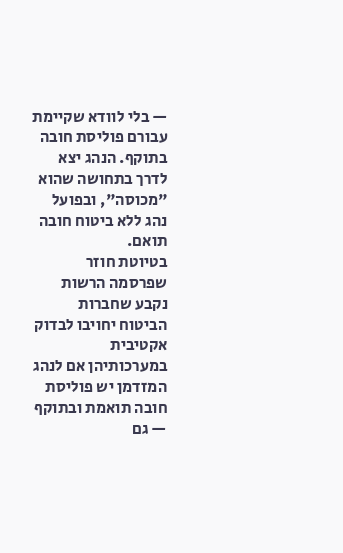— בלי לוודא שקיימת עבורם פוליסת חובה בתוקף. הנהג יצא לדרך בתחושה שהוא "מכוסה", ובפועל נהג ללא ביטוח חובה תואם.
בטיוטת חוזר שפרסמה הרשות נקבע שחברות הביטוח יחויבו לבדוק אקטיבית במערכותיהן אם לנהג המזדמן יש פוליסת חובה תואמת ובתוקף — גם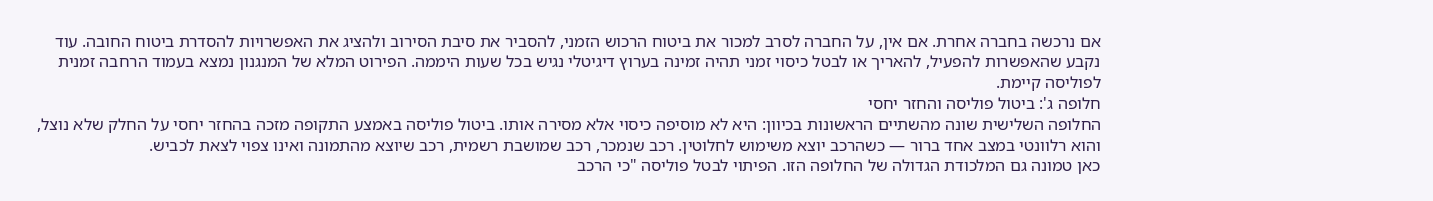אם נרכשה בחברה אחרת. אם אין, על החברה לסרב למכור את ביטוח הרכוש הזמני, להסביר את סיבת הסירוב ולהציג את האפשרויות להסדרת ביטוח החובה. עוד נקבע שהאפשרות להפעיל, להאריך או לבטל כיסוי זמני תהיה זמינה בערוץ דיגיטלי נגיש בכל שעות היממה. הפירוט המלא של המנגנון נמצא בעמוד הרחבה זמנית לפוליסה קיימת.
חלופה ג': ביטול פוליסה והחזר יחסי
החלופה השלישית שונה מהשתיים הראשונות בכיוון: היא לא מוסיפה כיסוי אלא מסירה אותו. ביטול פוליסה באמצע התקופה מזכה בהחזר יחסי על החלק שלא נוצל, והוא רלוונטי במצב אחד ברור — כשהרכב יוצא משימוש לחלוטין. רכב שנמכר, רכב שמושבת רשמית, רכב שיוצא מהתמונה ואינו צפוי לצאת לכביש.
כאן טמונה גם המלכודת הגדולה של החלופה הזו. הפיתוי לבטל פוליסה "כי הרכב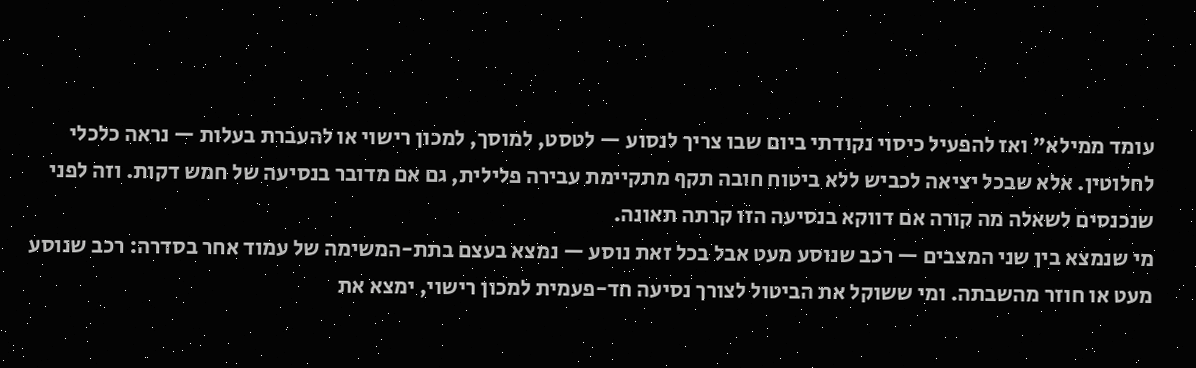עומד ממילא" ואז להפעיל כיסוי נקודתי ביום שבו צריך לנסוע — לטסט, למוסך, למכון רישוי או להעברת בעלות — נראה כלכלי לחלוטין. אלא שבכל יציאה לכביש ללא ביטוח חובה תקף מתקיימת עבירה פלילית, גם אם מדובר בנסיעה של חמש דקות. וזה לפני שנכנסים לשאלה מה קורה אם דווקא בנסיעה הזו קרתה תאונה.
מי שנמצא בין שני המצבים — רכב שנוסע מעט אבל בכל זאת נוסע — נמצא בעצם בתת-המשימה של עמוד אחר בסדרה: רכב שנוסע מעט או חוזר מהשבתה. ומי ששוקל את הביטול לצורך נסיעה חד-פעמית למכון רישוי, ימצא את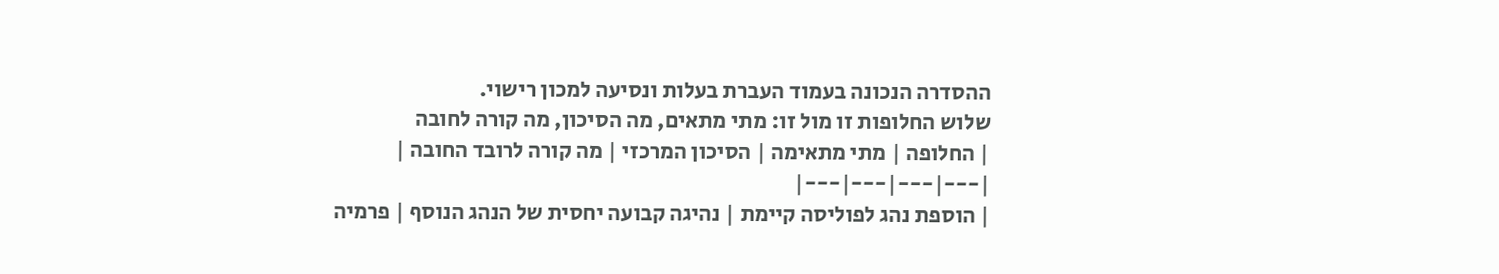ההסדרה הנכונה בעמוד העברת בעלות ונסיעה למכון רישוי.
שלוש החלופות זו מול זו: מתי מתאים, מה הסיכון, מה קורה לחובה
| החלופה | מתי מתאימה | הסיכון המרכזי | מה קורה לרובד החובה |
|---|---|---|---|
| הוספת נהג לפוליסה קיימת | נהיגה קבועה יחסית של הנהג הנוסף | פרמיה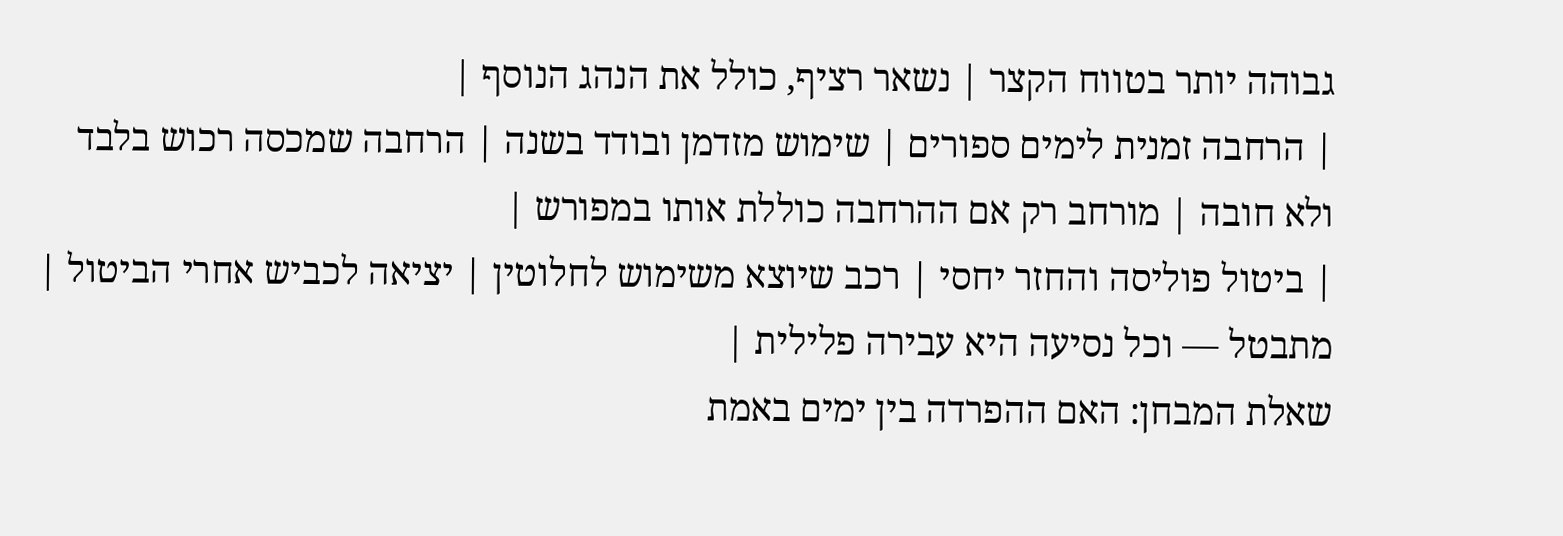גבוהה יותר בטווח הקצר | נשאר רציף, כולל את הנהג הנוסף |
| הרחבה זמנית לימים ספורים | שימוש מזדמן ובודד בשנה | הרחבה שמכסה רכוש בלבד ולא חובה | מורחב רק אם ההרחבה כוללת אותו במפורש |
| ביטול פוליסה והחזר יחסי | רכב שיוצא משימוש לחלוטין | יציאה לכביש אחרי הביטול | מתבטל — וכל נסיעה היא עבירה פלילית |
שאלת המבחן: האם ההפרדה בין ימים באמת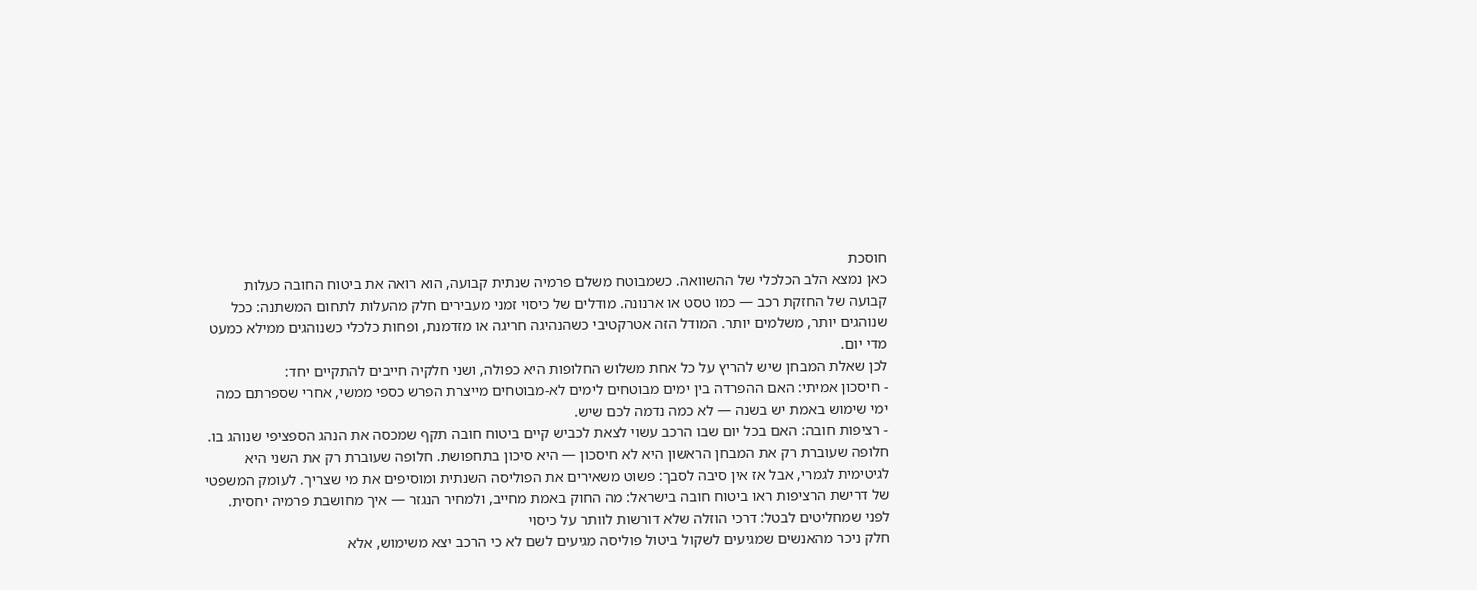חוסכת
כאן נמצא הלב הכלכלי של ההשוואה. כשמבוטח משלם פרמיה שנתית קבועה, הוא רואה את ביטוח החובה כעלות קבועה של החזקת רכב — כמו טסט או ארנונה. מודלים של כיסוי זמני מעבירים חלק מהעלות לתחום המשתנה: ככל שנוהגים יותר, משלמים יותר. המודל הזה אטרקטיבי כשהנהיגה חריגה או מזדמנת, ופחות כלכלי כשנוהגים ממילא כמעט מדי יום.
לכן שאלת המבחן שיש להריץ על כל אחת משלוש החלופות היא כפולה, ושני חלקיה חייבים להתקיים יחד:
- חיסכון אמיתי: האם ההפרדה בין ימים מבוטחים לימים לא-מבוטחים מייצרת הפרש כספי ממשי, אחרי שספרתם כמה ימי שימוש באמת יש בשנה — לא כמה נדמה לכם שיש.
- רציפות חובה: האם בכל יום שבו הרכב עשוי לצאת לכביש קיים ביטוח חובה תקף שמכסה את הנהג הספציפי שנוהג בו.
חלופה שעוברת רק את המבחן הראשון היא לא חיסכון — היא סיכון בתחפושת. חלופה שעוברת רק את השני היא לגיטימית לגמרי, אבל אז אין סיבה לסבך: פשוט משאירים את הפוליסה השנתית ומוסיפים את מי שצריך. לעומק המשפטי של דרישת הרציפות ראו ביטוח חובה בישראל: מה החוק באמת מחייב, ולמחיר הנגזר — איך מחושבת פרמיה יחסית.
לפני שמחליטים לבטל: דרכי הוזלה שלא דורשות לוותר על כיסוי
חלק ניכר מהאנשים שמגיעים לשקול ביטול פוליסה מגיעים לשם לא כי הרכב יצא משימוש, אלא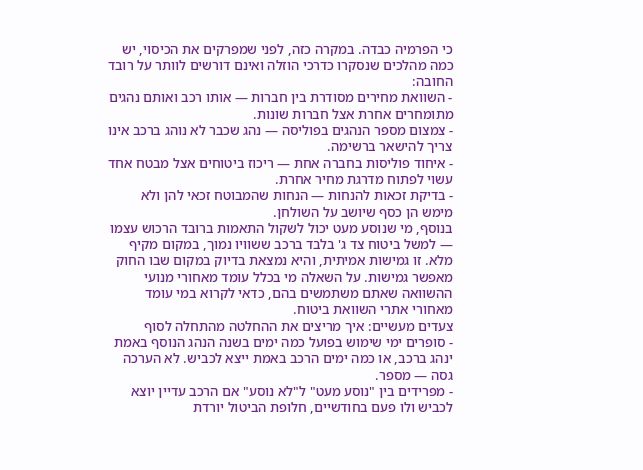כי הפרמיה כבדה. במקרה כזה, לפני שמפרקים את הכיסוי, יש כמה מהלכים שנסקרו כדרכי הוזלה ואינם דורשים לוותר על רובד החובה:
- השוואת מחירים מסודרת בין חברות — אותו רכב ואותם נהגים מתומחרים אחרת אצל חברות שונות.
- צמצום מספר הנהגים בפוליסה — נהג שכבר לא נוהג ברכב אינו צריך להישאר ברשימה.
- איחוד פוליסות בחברה אחת — ריכוז ביטוחים אצל מבטח אחד עשוי לפתוח מדרגת מחיר אחרת.
- בדיקת זכאות להנחות — הנחות שהמבוטח זכאי להן ולא מימש הן כסף שיושב על השולחן.
בנוסף, מי שנוסע מעט יכול לשקול התאמות ברובד הרכוש עצמו — למשל ביטוח צד ג' בלבד ברכב ששוויו נמוך, במקום מקיף מלא. זו גמישות אמיתית, והיא נמצאת בדיוק במקום שבו החוק מאפשר גמישות. על השאלה מי בכלל עומד מאחורי מנועי ההשוואה שאתם משתמשים בהם, כדאי לקרוא במי עומד מאחורי אתרי השוואת ביטוח.
צעדים מעשיים: איך מריצים את ההחלטה מהתחלה לסוף
- סופרים ימי שימוש בפועל כמה ימים בשנה הנהג הנוסף באמת ינהג ברכב, או כמה ימים הרכב באמת ייצא לכביש. לא הערכה גסה — מספר.
- מפרידים בין "נוסע מעט" ל"לא נוסע" אם הרכב עדיין יוצא לכביש ולו פעם בחודשיים, חלופת הביטול יורדת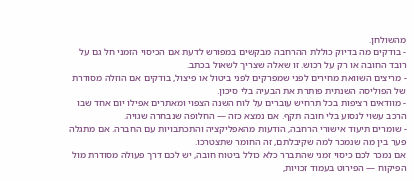מהשולחן.
- בודקים מה בדיוק כוללת ההרחבה מבקשים במפורש לדעת אם הכיסוי הזמני חל גם על רובד החובה או רק על רכוש. זו שאלה שצריך לשאול בכתב.
- מריצים השוואת מחירים לפני שמפרקים לפני ביטול או פיצול, בודקים אם הוזלה מסודרת של הפוליסה השנתית פותרת את הבעיה בלי סיכון.
- מוודאים רציפות בכל תרחיש עוברים על לוח השנה הצפוי ומאתרים אפילו יום אחד שבו הרכב עשוי לנסוע בלי חובה תקף. אם נמצא כזה — החלופה שנבחרה שגויה.
- שומרים תיעוד אישורי הרחבה, הודעות מהאפליקציה והתכתבויות עם החברה. אם מתגלה פער בין מה שנמכר למה שקיבלתם, זה החומר שתצטרכו.
אם נמכר לכם כיסוי זמני שהתברר כלא כולל ביטוח חובה, יש לכם דרך פעולה מסודרת מול הפיקוח — הפירוט בעמוד זכויות,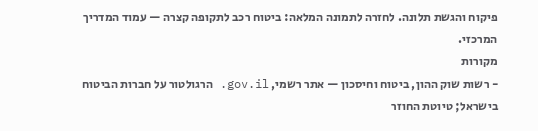פיקוח והגשת תלונה. לחזרה לתמונה המלאה: ביטוח רכב לתקופה קצרה — עמוד המדריך המרכזי.
מקורות
- רשות שוק ההון, ביטוח וחיסכון — אתר רשמי, gov.il. הרגולטור על חברות הביטוח בישראל; טיוטת החוזר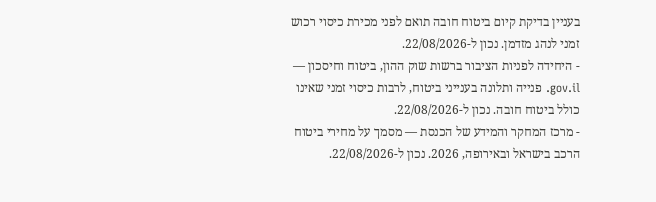בעניין בדיקת קיום ביטוח חובה תואם לפני מכירת כיסוי רכוש זמני לנהג מזדמן. נכון ל-22/08/2026.
- היחידה לפניות הציבור ברשות שוק ההון, ביטוח וחיסכון — gov.il. פנייה ותלונה בענייני ביטוח, לרבות כיסוי זמני שאינו כולל ביטוח חובה. נכון ל-22/08/2026.
- מרכז המחקר והמידע של הכנסת — מסמך על מחירי ביטוח הרכב בישראל ובאירופה, 2026. נכון ל-22/08/2026.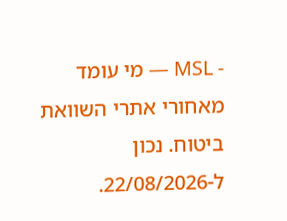- MSL — מי עומד מאחורי אתרי השוואת ביטוח. נכון ל-22/08/2026.